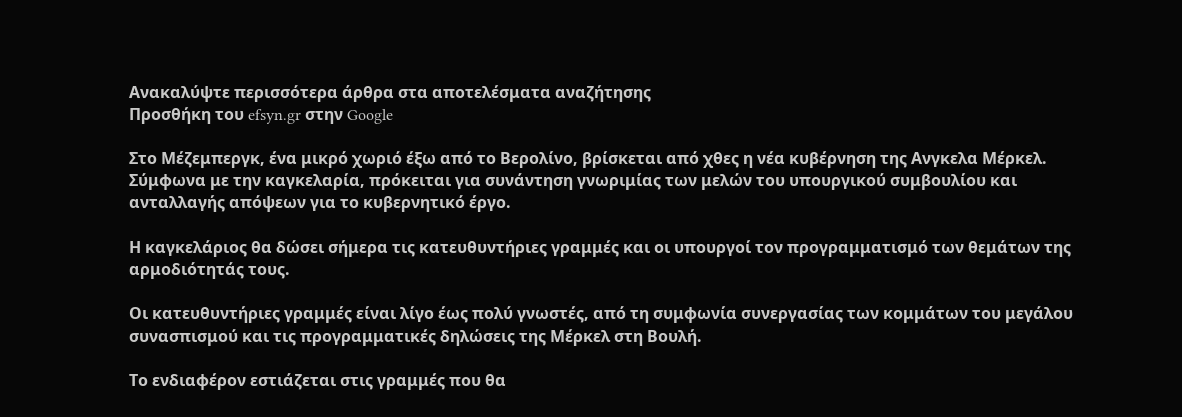Ανακαλύψτε περισσότερα άρθρα στα αποτελέσματα αναζήτησης
Προσθήκη του efsyn.gr στην Google

Στο Μέζεμπεργκ, ένα μικρό χωριό έξω από το Βερολίνο, βρίσκεται από χθες η νέα κυβέρνηση της Ανγκελα Μέρκελ. Σύμφωνα με την καγκελαρία, πρόκειται για συνάντηση γνωριμίας των μελών του υπουργικού συμβουλίου και ανταλλαγής απόψεων για το κυβερνητικό έργο.

Η καγκελάριος θα δώσει σήμερα τις κατευθυντήριες γραμμές και οι υπουργοί τον προγραμματισμό των θεμάτων της αρμοδιότητάς τους.

Οι κατευθυντήριες γραμμές είναι λίγο έως πολύ γνωστές, από τη συμφωνία συνεργασίας των κομμάτων του μεγάλου συνασπισμού και τις προγραμματικές δηλώσεις της Μέρκελ στη Βουλή.

Το ενδιαφέρον εστιάζεται στις γραμμές που θα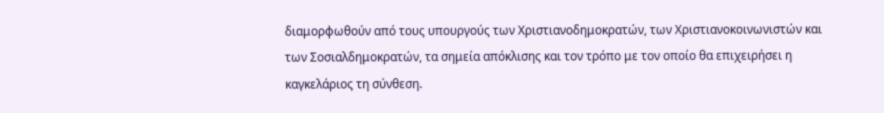διαμορφωθούν από τους υπουργούς των Χριστιανοδημοκρατών, των Χριστιανοκοινωνιστών και των Σοσιαλδημοκρατών, τα σημεία απόκλισης και τον τρόπο με τον οποίο θα επιχειρήσει η καγκελάριος τη σύνθεση.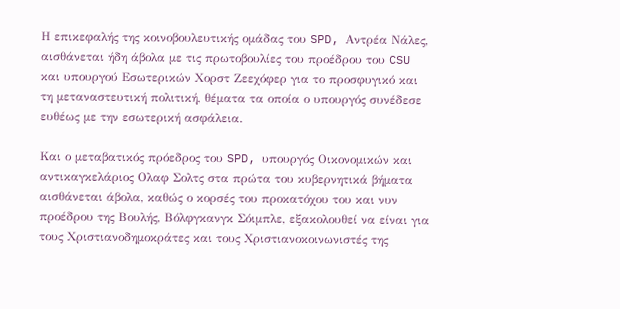Η επικεφαλής της κοινοβουλευτικής ομάδας του SPD, Αντρέα Νάλες, αισθάνεται ήδη άβολα με τις πρωτοβουλίες του προέδρου του CSU και υπουργού Εσωτερικών Χορστ Ζεεχόφερ για το προσφυγικό και τη μεταναστευτική πολιτική, θέματα τα οποία ο υπουργός συνέδεσε ευθέως με την εσωτερική ασφάλεια.

Και ο μεταβατικός πρόεδρος του SPD, υπουργός Οικονομικών και αντικαγκελάριος Ολαφ Σολτς στα πρώτα του κυβερνητικά βήματα αισθάνεται άβολα, καθώς ο κορσές του προκατόχου του και νυν προέδρου της Βουλής, Βόλφγκανγκ Σόιμπλε, εξακολουθεί να είναι για τους Χριστιανοδημοκράτες και τους Χριστιανοκοινωνιστές της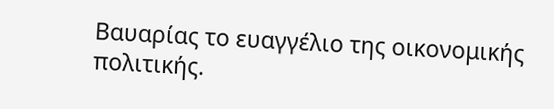Βαυαρίας το ευαγγέλιο της οικονομικής πολιτικής.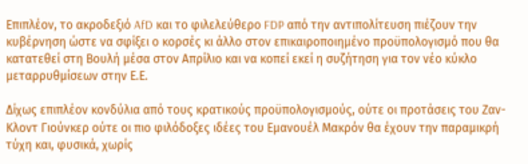Επιπλέον, το ακροδεξιό AfD και το φιλελεύθερο FDP από την αντιπολίτευση πιέζουν την κυβέρνηση ώστε να σφίξει ο κορσές κι άλλο στον επικαιροποιημένο προϋπολογισμό που θα κατατεθεί στη Βουλή μέσα στον Απρίλιο και να κοπεί εκεί η συζήτηση για τον νέο κύκλο μεταρρυθμίσεων στην Ε.Ε.

Δίχως επιπλέον κονδύλια από τους κρατικούς προϋπολογισμούς, ούτε οι προτάσεις του Ζαν-Κλοντ Γιούνκερ ούτε οι πιο φιλόδοξες ιδέες του Εμανουέλ Μακρόν θα έχουν την παραμικρή τύχη και, φυσικά, χωρίς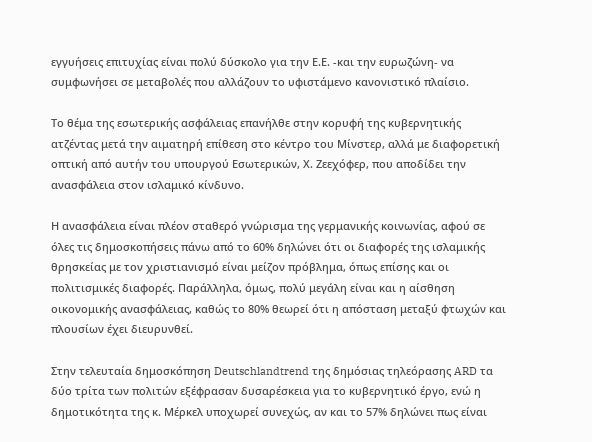εγγυήσεις επιτυχίας είναι πολύ δύσκολο για την Ε.Ε. -και την ευρωζώνη- να συμφωνήσει σε μεταβολές που αλλάζουν το υφιστάμενο κανονιστικό πλαίσιο.

Το θέμα της εσωτερικής ασφάλειας επανήλθε στην κορυφή της κυβερνητικής ατζέντας μετά την αιματηρή επίθεση στο κέντρο του Μίνστερ, αλλά με διαφορετική οπτική από αυτήν του υπουργού Εσωτερικών, Χ. Ζεεχόφερ, που αποδίδει την ανασφάλεια στον ισλαμικό κίνδυνο.

Η ανασφάλεια είναι πλέον σταθερό γνώρισμα της γερμανικής κοινωνίας, αφού σε όλες τις δημοσκοπήσεις πάνω από το 60% δηλώνει ότι οι διαφορές της ισλαμικής θρησκείας με τον χριστιανισμό είναι μείζον πρόβλημα, όπως επίσης και οι πολιτισμικές διαφορές. Παράλληλα, όμως, πολύ μεγάλη είναι και η αίσθηση οικονομικής ανασφάλειας, καθώς το 80% θεωρεί ότι η απόσταση μεταξύ φτωχών και πλουσίων έχει διευρυνθεί.

Στην τελευταία δημοσκόπηση Deutschlandtrend της δημόσιας τηλεόρασης ARD τα δύο τρίτα των πολιτών εξέφρασαν δυσαρέσκεια για το κυβερνητικό έργο, ενώ η δημοτικότητα της κ. Μέρκελ υποχωρεί συνεχώς, αν και το 57% δηλώνει πως είναι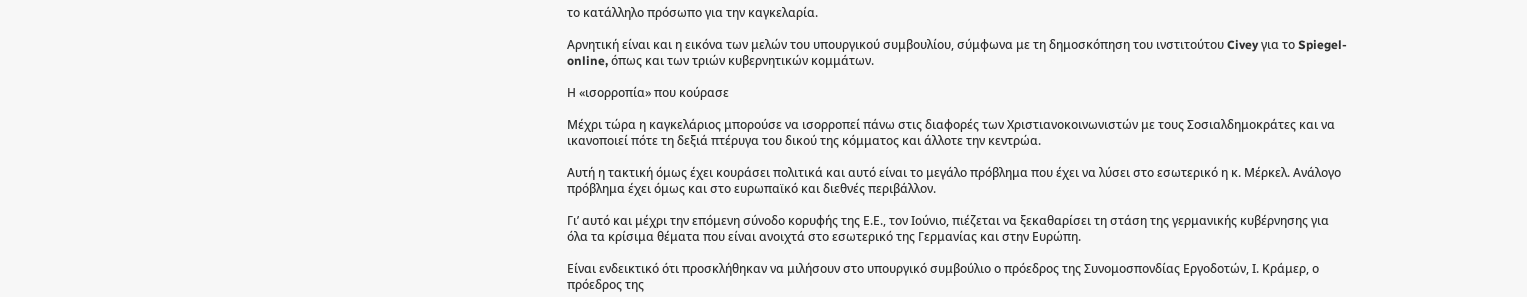το κατάλληλο πρόσωπο για την καγκελαρία.

Αρνητική είναι και η εικόνα των μελών του υπουργικού συμβουλίου, σύμφωνα με τη δημοσκόπηση του ινστιτούτου Civey για το Spiegel-online, όπως και των τριών κυβερνητικών κομμάτων.

Η «ισορροπία» που κούρασε

Μέχρι τώρα η καγκελάριος μπορούσε να ισορροπεί πάνω στις διαφορές των Χριστιανοκοινωνιστών με τους Σοσιαλδημοκράτες και να ικανοποιεί πότε τη δεξιά πτέρυγα του δικού της κόμματος και άλλοτε την κεντρώα.

Αυτή η τακτική όμως έχει κουράσει πολιτικά και αυτό είναι το μεγάλο πρόβλημα που έχει να λύσει στο εσωτερικό η κ. Μέρκελ. Ανάλογο πρόβλημα έχει όμως και στο ευρωπαϊκό και διεθνές περιβάλλον.

Γι’ αυτό και μέχρι την επόμενη σύνοδο κορυφής της Ε.Ε., τον Ιούνιο, πιέζεται να ξεκαθαρίσει τη στάση της γερμανικής κυβέρνησης για όλα τα κρίσιμα θέματα που είναι ανοιχτά στο εσωτερικό της Γερμανίας και στην Ευρώπη.

Είναι ενδεικτικό ότι προσκλήθηκαν να μιλήσουν στο υπουργικό συμβούλιο ο πρόεδρος της Συνομοσπονδίας Εργοδοτών, Ι. Κράμερ, ο πρόεδρος της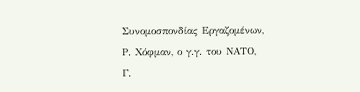Συνομοσπονδίας Εργαζομένων, Ρ. Χόφμαν, ο γ.γ. του ΝΑΤΟ, Γ.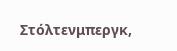Στόλτενμπεργκ,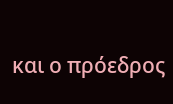και ο πρόεδρος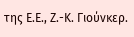της Ε.Ε., Ζ.-Κ. Γιούνκερ.